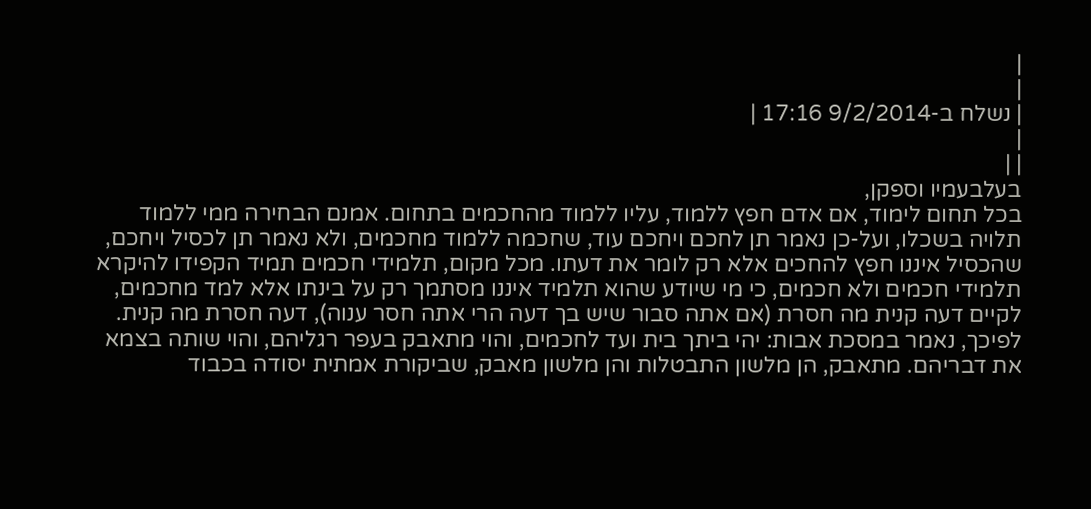|
|
| נשלח ב-9/2/2014 17:16 |
|
| |
בעלבעמיו וספקן,
בכל תחום לימוד, אם אדם חפץ ללמוד, עליו ללמוד מהחכמים בתחום. אמנם הבחירה ממי ללמוד תלויה בשכלו, ועל-כן נאמר תן לחכם ויחכם עוד, שחכמה ללמוד מחכמים, ולא נאמר תן לכסיל ויחכם, שהכסיל איננו חפץ להחכים אלא רק לומר את דעתו. מכל מקום, תלמידי חכמים תמיד הקפידו להיקרא תלמידי חכמים ולא חכמים, כי מי שיודע שהוא תלמיד איננו מסתמך רק על בינתו אלא למד מחכמים, לקיים דעה קנית מה חסרת (אם אתה סבור שיש בך דעה הרי אתה חסר ענוה), דעה חסרת מה קנית. לפיכך, נאמר במסכת אבות: יהי ביתך בית ועד לחכמים, והוי מתאבק בעפר רגליהם, והוי שותה בצמא את דבריהם. מתאבק, הן מלשון התבטלות והן מלשון מאבק, שביקורת אמתית יסודה בכבוד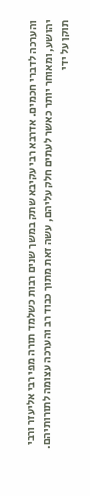והערכה לדברי חכמים. אדרבא רבי עקיבא שתק במשך שנים רבות כשלמד תורה מפי רבי אליעזר ורבי יהושע, ומאוחר יותר כאשר לעתים חלק עליהם, עשה זאת מתוך כבוד רב והערכה עצומה לתורותיהם.
תוקן על ידי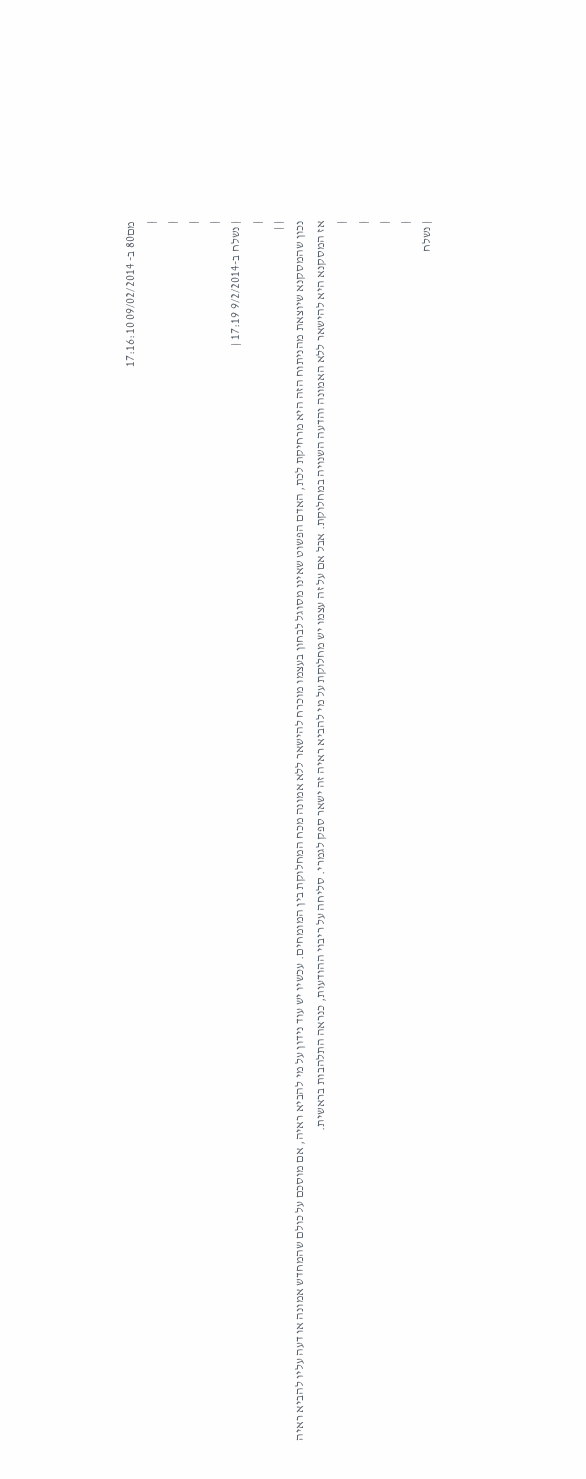מם80 ב- 09/02/2014 17:16:10
|
|
|
|
| נשלח ב-9/2/2014 17:19 |
|
| |
נכון שהמסקנא שיוצאת מהניתוח הזה היא מרחיקת לכת, האדם הפשוט שאינו מסוגל לבחון בעצמו מוכרח להישאר ללא אמונה מכח המחלוקת בין המומחים. עכשיו יש עוד נידון על מי להביא ראיה, אם מוסכם על כולם שהמחדש אמונה או דעה עליו להביא ראיה אז המסקנא היא להישאר ללא האמונה והדעה השנויה במחלוקת. אבל אם על זה עצמו יש מחלוקת על מי להביא ראיה זה ישאר ספק לגמרי. סליחה על ריבוי ההודעות, כנראה התלהבות בראשית.
|
|
|
|
| נשלח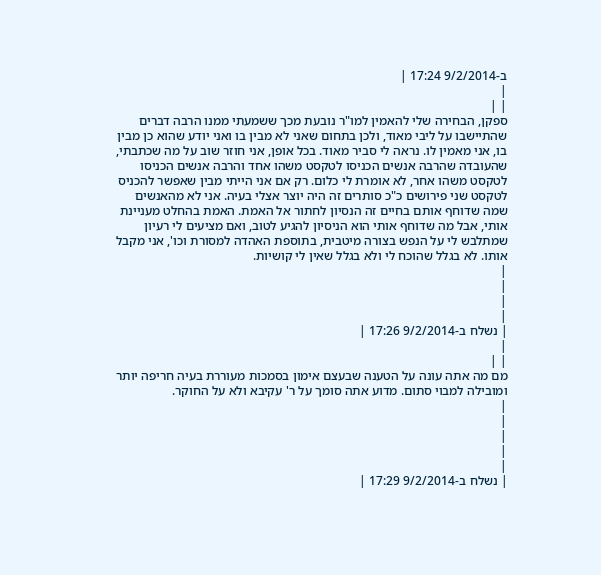ב-9/2/2014 17:24 |
|
| |
ספקן, הבחירה שלי להאמין למו"ר נובעת מכך ששמעתי ממנו הרבה דברים שהתיישבו על ליבי מאוד, ולכן בתחום שאני לא מבין בו ואני יודע שהוא כן מבין בו, אני מאמין לו. נראה לי סביר מאוד. בכל אופן, אני חוזר שוב על מה שכתבתי, שהעובדה שהרבה אנשים הכניסו לטקסט משהו אחד והרבה אנשים הכניסו לטקסט משהו אחר, לא אומרת לי כלום. רק אם אני הייתי מבין שאפשר להכניס לטקסט שני פירושים כ"כ סותרים זה היה יוצר אצלי בעיה. אני לא מהאנשים שמה שדוחף אותם בחיים זה הנסיון לחתור אל האמת. האמת בהחלט מעניינת אותי, אבל מה שדוחף אותי הוא הניסיון להגיע לטוב, ואם מציעים לי רעיון שמתלבש לי על הנפש בצורה מיטבית, בתוספת האהדה למסורת וכו', אני מקבל אותו. לא בגלל שהוכח לי ולא בגלל שאין לי קושיות.
|
|
|
|
| נשלח ב-9/2/2014 17:26 |
|
| |
מם מה אתה עונה על הטענה שבעצם אימון בסמכות מעוררת בעיה חריפה יותר ומובילה למבוי סתום. מדוע אתה סומך על ר' עקיבא ולא על החוקר.
|
|
|
|
|
| נשלח ב-9/2/2014 17:29 |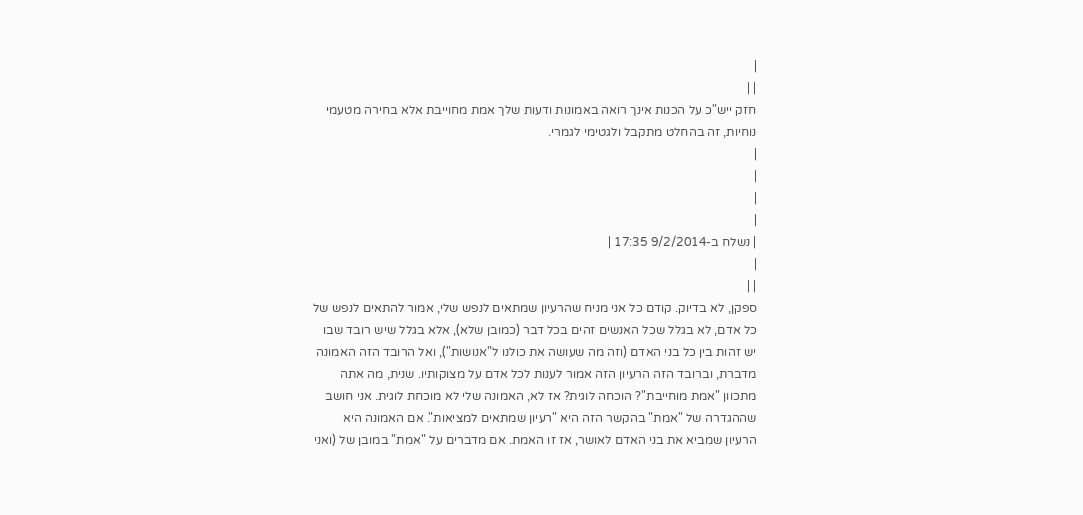|
| |
חזק ייש"כ על הכנות אינך רואה באמונות ודעות שלך אמת מחוייבת אלא בחירה מטעמי נוחיות, זה בהחלט מתקבל ולגטימי לגמרי.
|
|
|
|
| נשלח ב-9/2/2014 17:35 |
|
| |
ספקן, לא בדיוק. קודם כל אני מניח שהרעיון שמתאים לנפש שלי, אמור להתאים לנפש של כל אדם, לא בגלל שכל האנשים זהים בכל דבר (כמובן שלא), אלא בגלל שיש רובד שבו יש זהות בין כל בני האדם (וזה מה שעושה את כולנו ל"אנושות"), ואל הרובד הזה האמונה מדברת, וברובד הזה הרעיון הזה אמור לענות לכל אדם על מצוקותיו. שנית, מה אתה מתכוון "אמת מוחייבת"? הוכחה לוגית? אז לא, האמונה שלי לא מוכחת לוגית. אני חושב שההגדרה של "אמת" בהקשר הזה היא "רעיון שמתאים למציאות". אם האמונה היא הרעיון שמביא את בני האדם לאושר, אז זו האמת. אם מדברים על "אמת" במובן של (ואני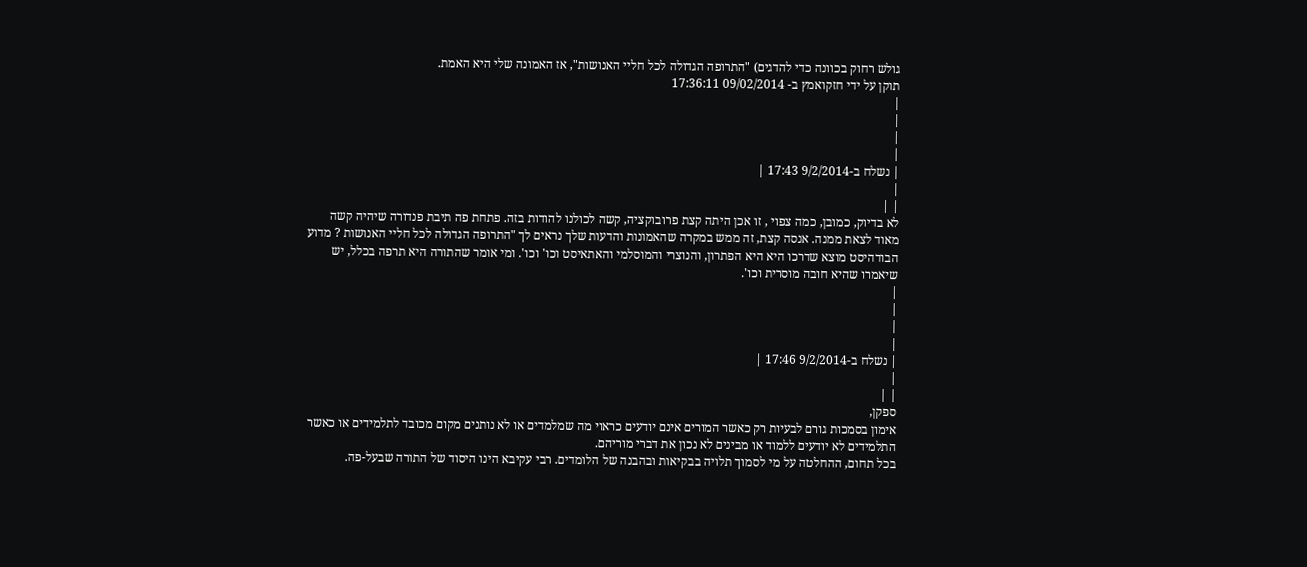גולש רחוק בכוונה כדי להדגים) "התרופה הגדולה לכל חליי האנושות", אז האמונה שלי היא האמת.
תוקן על ידי חזקואמץ ב- 09/02/2014 17:36:11
|
|
|
|
| נשלח ב-9/2/2014 17:43 |
|
| |
לא בדיוק, כמובן, כמה צפוי , זו אכן היתה קצת פרובוקציה, קשה לכולנו להודות בזה. פתחת פה תיבת פנדורה שיהיה קשה מאוד לצאת ממנה. אנסה קצת, זה ממש במקרה שהאמונות והדעות שלך נראים לך "התרופה הגדולה לכל חליי האנושות ? מדוע הבודהיסט מוצא שדרכו היא היא הפתרון, והנוצרי והמוסלמי והאתאיסט וכו' וכו'. ומי אומר שהתורה היא תרפה בכלל, יש שיאמרו שהיא חובה מוסרית וכו'.
|
|
|
|
| נשלח ב-9/2/2014 17:46 |
|
| |
ספקן,
אימון בסמכות גורם לבעיות רק כאשר המורים אינם יודעים כראוי מה שמלמדים או לא נותנים מקום מכובד לתלמידים או כאשר התלמידים לא יודעים ללמוד או מבינים לא נכון את דברי מוריהם.
בכל תחום, ההחלטה על מי לסמוך תלויה בבקיאות ובהבנה של הלומדים. רבי עקיבא הינו היסוד של התורה שבעל-פה.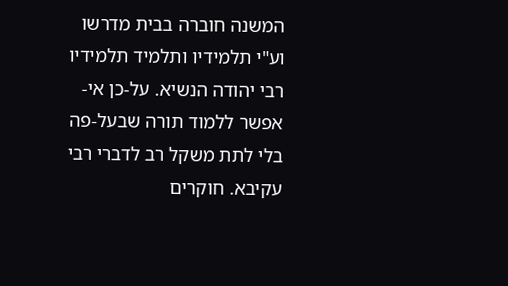המשנה חוברה בבית מדרשו וע"י תלמידיו ותלמיד תלמידיו רבי יהודה הנשיא. על-כן אי-אפשר ללמוד תורה שבעל-פה בלי לתת משקל רב לדברי רבי עקיבא. חוקרים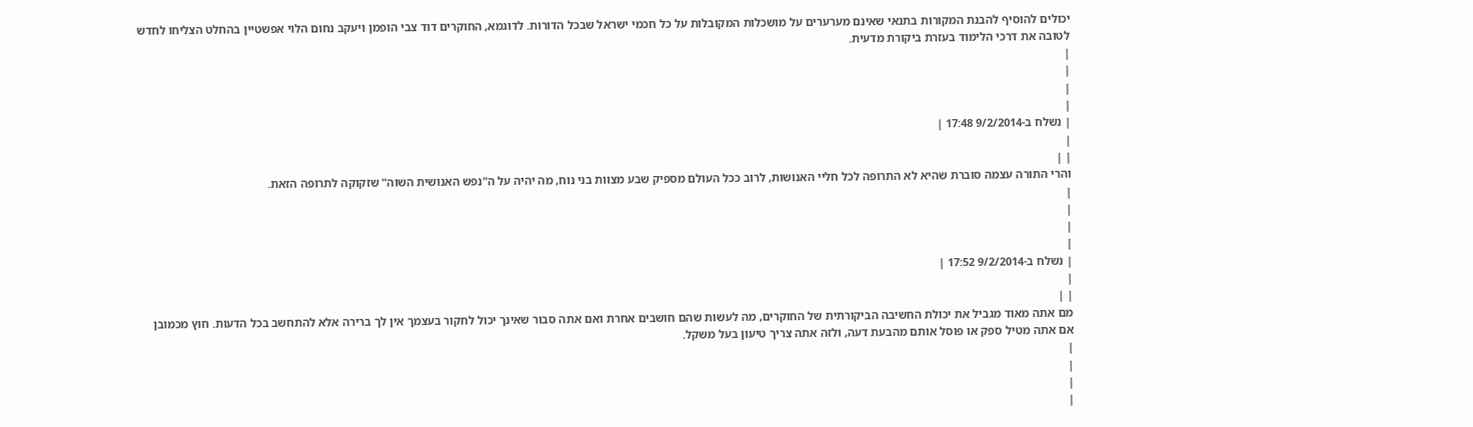יכולים להוסיף להבנת המקורות בתנאי שאינם מערערים על מושכלות המקובלות על כל חכמי ישראל שבכל הדורות. לדוגמא, החוקרים דוד צבי הופמן ויעקב נחום הלוי אפשטיין בהחלט הצליחו לחדש לטובה את דרכי הלימוד בעזרת ביקורת מדעית.
|
|
|
|
| נשלח ב-9/2/2014 17:48 |
|
| |
והרי התורה עצמה סוברת שהיא לא התרופה לכל חליי האנושות, לרוב ככל העולם מספיק שבע מצוות בני נוח, מה יהיה על ה"נפש האנושית השוה" שזקוקה לתרופה הזאת.
|
|
|
|
| נשלח ב-9/2/2014 17:52 |
|
| |
מם אתה מאוד מגביל את יכולת החשיבה הביקורתית של החוקרים, מה לעשות שהם חושבים אחרת ואם אתה סבור שאינך יכול לחקור בעצמך אין לך ברירה אלא להתחשב בכל הדעות. חוץ מכמובן אם אתה מטיל ספק או פוסל אותם מהבעת דעה, ולזה אתה צריך טיעון בעל משקל.
|
|
|
|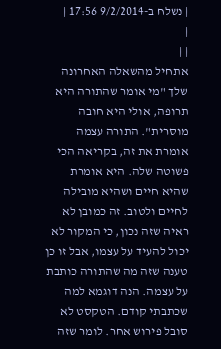| נשלח ב-9/2/2014 17:56 |
|
| |
אתחיל מהשאלה האחרונה שלך "מי אומר שהתורה היא תרופה, אולי היא חובה מוסרית". התורה עצמה אומרת את זה, בקריאה הכי פשוטה שלה. היא אומרת שהיא חיים ושהיא מובילה לחיים ולטוב. זה כמובן לא ראיה שזה נכון, כי המקור לא יכול להעיד על עצמו, אבל זו כן טענה שזה מה שהתורה כותבת על עצמה. הנה דוגמא למה שכתבתי קודם. הטקסט לא סובל פירוש אחר. לומר שזה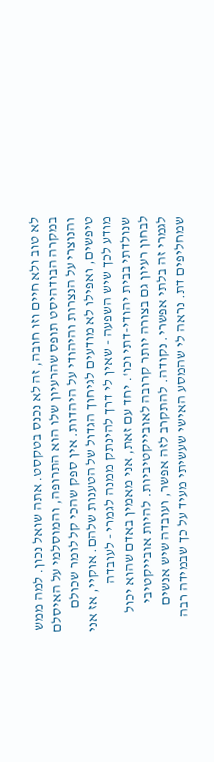לא טוב ולא חיים וזו חובה, זה לא נכנס בטקסט. אתה שואל נכון. למה ממש במקרה הבודהיסט תופס שהרעיון שלו הוא התרופה, והמוסלמי על האיסלם והנוצרי על הנצרות והיהודי על היהדות. אין ספק שהכי קל לומר שכולם טיפשים, ואפילו לא מודעים לגיחוך הגדול של הטענות שלהם. אוקיי, אז אני מודע לכך שיש השפעה - שאין לי דרך להינתק ממנה לגמרי - לעובדה שנולדתי בבית יהודי-דתי וכו'. יחד עם זאת, אני מאמין באדם שהוא יכול לבחון רעיון גם בצורה יותר קרובה לאובייקטיביות. להיות אובייקטיבי לגמרי זה בלתי אפשרי. נקודה. להתקרב לזה אפשר, ועובדה שיש אנשים שמחליפים דת. נראה לי שהמסע האישי שעשיתי מעיד על כך שבמידה רבה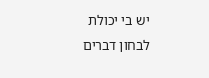יש בי יכולת לבחון דברים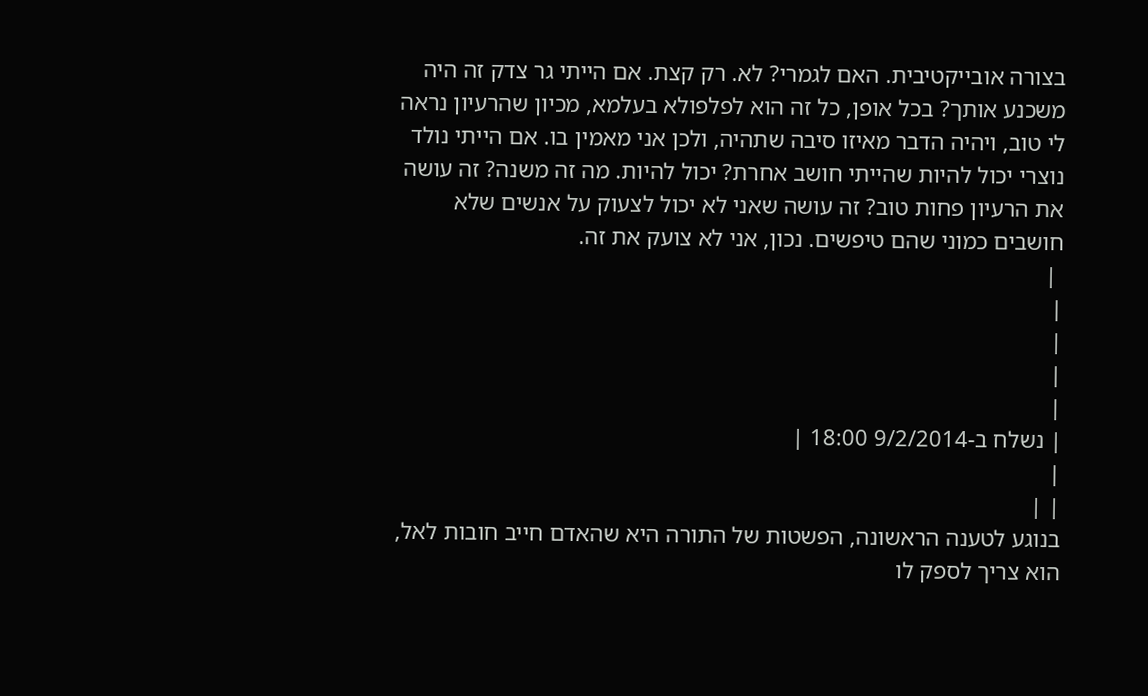בצורה אובייקטיבית. האם לגמרי? לא. רק קצת. אם הייתי גר צדק זה היה משכנע אותך? בכל אופן, כל זה הוא לפלפולא בעלמא, מכיון שהרעיון נראה לי טוב, ויהיה הדבר מאיזו סיבה שתהיה, ולכן אני מאמין בו. אם הייתי נולד נוצרי יכול להיות שהייתי חושב אחרת? יכול להיות. מה זה משנה? זה עושה את הרעיון פחות טוב? זה עושה שאני לא יכול לצעוק על אנשים שלא חושבים כמוני שהם טיפשים. נכון, אני לא צועק את זה.
 |
|
|
|
|
| נשלח ב-9/2/2014 18:00 |
|
| |
בנוגע לטענה הראשונה, הפשטות של התורה היא שהאדם חייב חובות לאל, הוא צריך לספק לו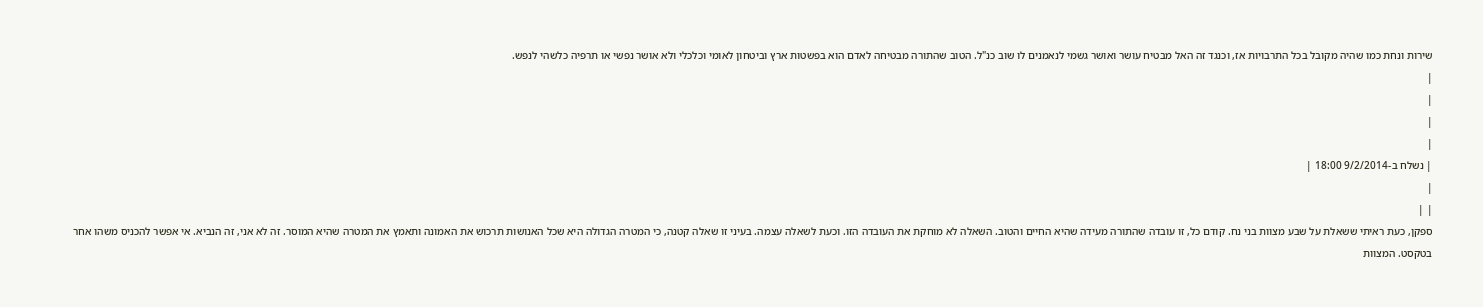שירות ונחת כמו שהיה מקובל בכל התרבויות אז, וכנגד זה האל מבטיח עושר ואושר גשמי לנאמנים לו שוב כנ"ל. הטוב שהתורה מבטיחה לאדם הוא בפשטות ארץ וביטחון לאומי וכלכלי ולא אושר נפשי או תרפיה כלשהי לנפש.
|
|
|
|
| נשלח ב-9/2/2014 18:00 |
|
| |
ספקן, כעת ראיתי ששאלת על שבע מצוות בני נח. קודם כל, זו עובדה שהתורה מעידה שהיא החיים והטוב. השאלה לא מוחקת את העובדה הזו. וכעת לשאלה עצמה. בעיני זו שאלה קטנה, כי המטרה הגדולה היא שכל האנושות תרכוש את האמונה ותאמץ את המטרה שהיא המוסר. זה לא אני, זה הנביא. אי אפשר להכניס משהו אחר בטקסט. המצוות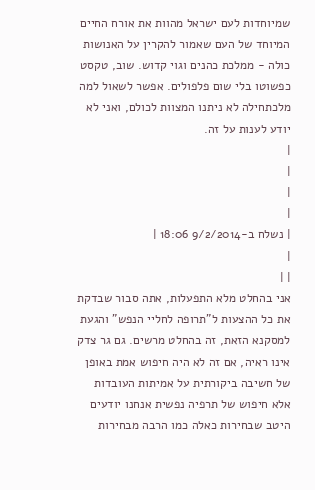שמיוחדות לעם ישראל מהוות את אורח החיים המיוחד של העם שאמור להקרין על האנושות כולה - ממלכת כהנים וגוי קדוש. שוב, טקסט כפשוטו בלי שום פלפולים. אפשר לשאול למה מלכתחילה לא ניתנו המצוות לכולם, ואני לא יודע לענות על זה.
|
|
|
|
| נשלח ב-9/2/2014 18:06 |
|
| |
אני בהחלט מלא התפעלות, אתה סבור שבדקת את כל ההצעות ל"תרופה לחליי הנפש" והגעת למסקנא הזאת, זה בהחלט מרשים. גם גר צדק אינו ראיה, אם זה לא היה חיפוש אמת באופן של חשיבה ביקורתית על אמיתות העובדות אלא חיפוש של תרפיה נפשית אנחנו יודעים היטב שבחירות כאלה כמו הרבה מבחירות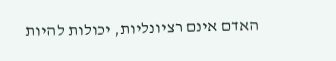האדם אינם רציונליות, יכולות להיות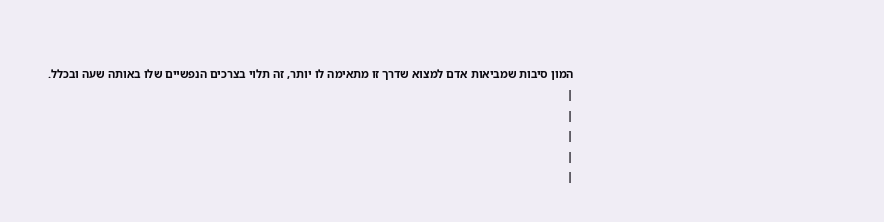המון סיבות שמביאות אדם למצוא שדרך זו מתאימה לו יותר, זה תלוי בצרכים הנפשיים שלו באותה שעה ובכלל.
|
|
|
|
|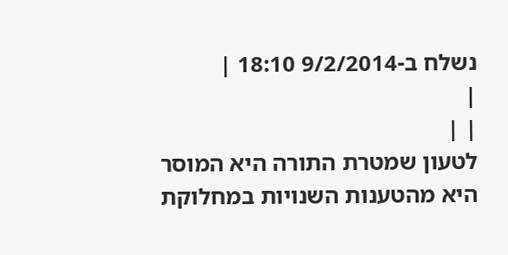נשלח ב-9/2/2014 18:10 |
|
| |
לטעון שמטרת התורה היא המוסר היא מהטענות השנויות במחלוקת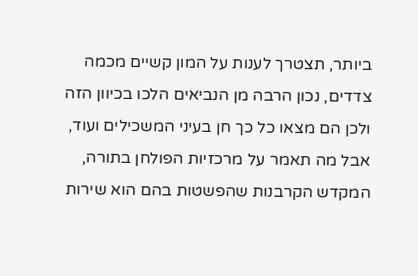ביותר, תצטרך לענות על המון קשיים מכמה צדדים, נכון הרבה מן הנביאים הלכו בכיוון הזה ולכן הם מצאו כל כך חן בעיני המשכילים ועוד, אבל מה תאמר על מרכזיות הפולחן בתורה, המקדש הקרבנות שהפשטות בהם הוא שירות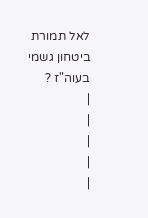לאל תמורת ביטחון גשמי בעוה"ז ?
|
|
|
|
|